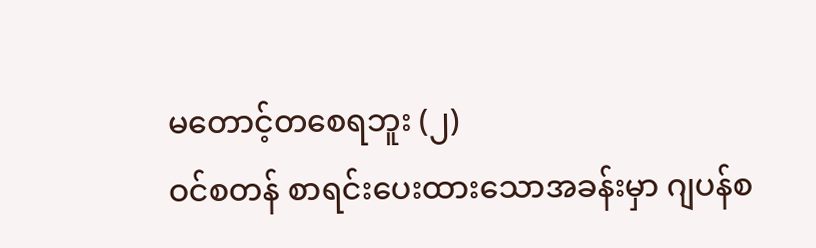မတောင့်တစေရဘူး (၂)
ဝင်စတန် စာရင်းပေးထားသောအခန်းမှာ ဂျပန်စ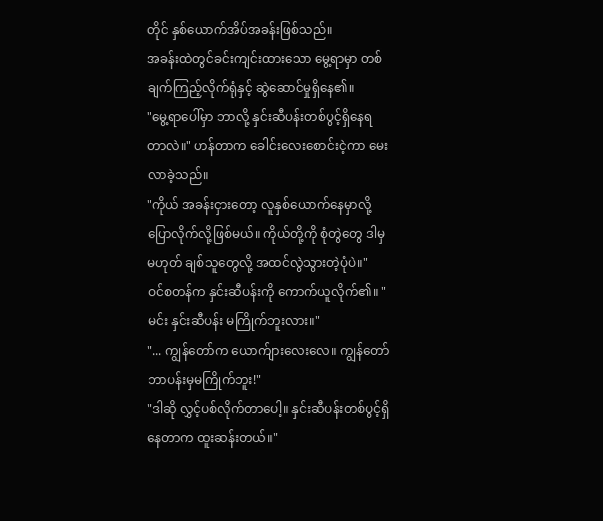တိုင် နှစ်ယောက်အိပ်အခန်းဖြစ်သည်။
အခန်းထဲတွင်ခင်းကျင်းထားသော မွေ့ရာမှာ တစ်ချက်ကြည့်လိုက်ရုံနှင့် ဆွဲဆောင်မှုရှိနေ၏။
"မွေ့ရာပေါ်မှာ ဘာလို့ နှင်းဆီပန်းတစ်ပွင့်ရှိနေရတာလဲ။" ဟန်တာက ခေါင်းလေးစောင်းငဲ့ကာ မေးလာခဲ့သည်။
"ကိုယ် အခန်းငှားတော့ လူနှစ်ယောက်နေမှာလို့ ပြောလိုက်လို့ဖြစ်မယ်။ ကိုယ်တို့ကို စုံတွဲတွေ ဒါမှမဟုတ် ချစ်သူတွေလို့ အထင်လွဲသွားတဲ့ပုံပဲ။"
ဝင်စတန်က နှင်းဆီပန်းကို ကောက်ယူလိုက်၏။ "မင်း နှင်းဆီပန်း မကြိုက်ဘူးလား။"
"... ကျွန်တော်က ယောက်ျားလေးလေ။ ကျွန်တော် ဘာပန်းမှမကြိုက်ဘူး!"
"ဒါဆို လွှင့်ပစ်လိုက်တာပေါ့။ နှင်းဆီပန်းတစ်ပွင့်ရှိနေတာက ထူးဆန်းတယ်။"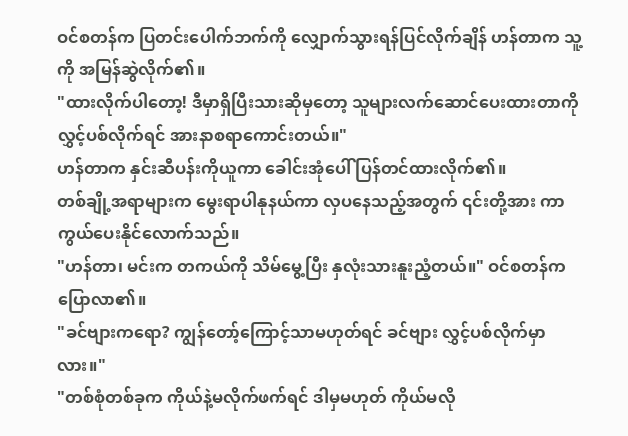ဝင်စတန်က ပြတင်းပေါက်ဘက်ကို လျှောက်သွားရန်ပြင်လိုက်ချိန် ဟန်တာက သူ့ကို အမြန်ဆွဲလိုက်၏။
"ထားလိုက်ပါတော့! ဒီမှာရှိပြီးသားဆိုမှတော့ သူများလက်ဆောင်ပေးထားတာကို လွှင့်ပစ်လိုက်ရင် အားနာစရာကောင်းတယ်။"
ဟန်တာက နှင်းဆီပန်းကိုယူကာ ခေါင်းအုံပေါ် ပြန်တင်ထားလိုက်၏။
တစ်ချို့အရာများက မွေးရာပါနုနယ်ကာ လှပနေသည့်အတွက် ၎င်းတို့အား ကာကွယ်ပေးနိုင်လောက်သည်။
"ဟန်တာ၊ မင်းက တကယ်ကို သိမ်မွေ့ပြီး နှလုံးသားနူးညံ့တယ်။" ဝင်စတန်က ပြောလာ၏။
"ခင်ဗျားကရော? ကျွန်တော့်ကြောင့်သာမဟုတ်ရင် ခင်ဗျား လွှင့်ပစ်လိုက်မှာလား။"
"တစ်စုံတစ်ခုက ကိုယ်နဲ့မလိုက်ဖက်ရင် ဒါမှမဟုတ် ကိုယ်မလို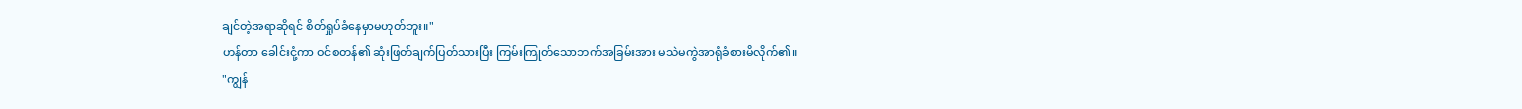ချင်တဲ့အရာဆိုရင် စိတ်ရှုပ်ခံနေမှာမဟုတ်ဘူး။"
ဟန်တာ ခေါင်းငုံ့ကာ ဝင်စတန်၏ ဆုံးဖြတ်ချက်ပြတ်သားပြီး ကြမ်းကြုတ်သောဘက်အခြမ်းအား မသဲမကွဲအာရုံခံစားမိလိုက်၏။
"ကျွန်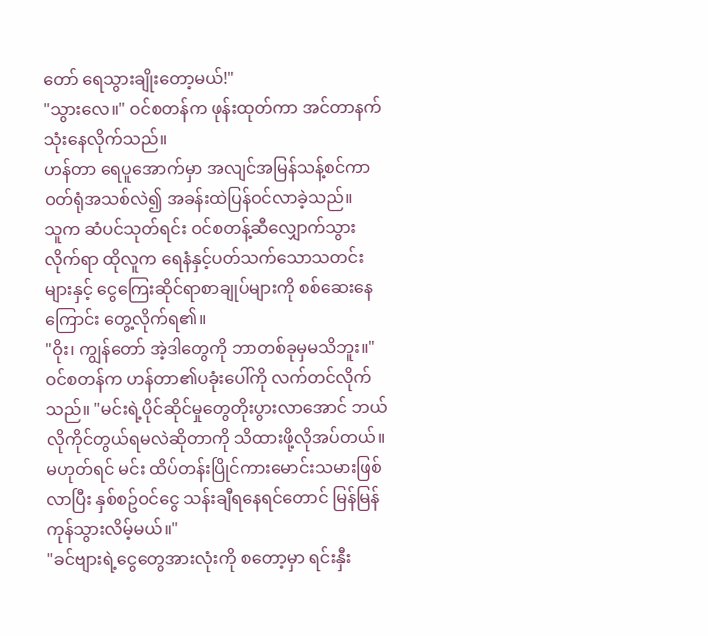တော် ရေသွားချိုးတော့မယ်!"
"သွားလေ။" ဝင်စတန်က ဖုန်းထုတ်ကာ အင်တာနက်သုံးနေလိုက်သည်။
ဟန်တာ ရေပူအောက်မှာ အလျင်အမြန်သန့်စင်ကာ ဝတ်ရုံအသစ်လဲ၍ အခန်းထဲပြန်ဝင်လာခဲ့သည်။
သူက ဆံပင်သုတ်ရင်း ဝင်စတန့်ဆီလျှောက်သွားလိုက်ရာ ထိုလူက ရေနံနှင့်ပတ်သက်သောသတင်းများနှင့် ငွေကြေးဆိုင်ရာစာချုပ်များကို စစ်ဆေးနေကြောင်း တွေ့လိုက်ရ၏။
"ဝိုး၊ ကျွန်တော် အဲ့ဒါတွေကို ဘာတစ်ခုမှမသိဘူး။"
ဝင်စတန်က ဟန်တာ၏ပခုံးပေါ်ကို လက်တင်လိုက်သည်။ "မင်းရဲ့ပိုင်ဆိုင်မှုတွေတိုးပွားလာအောင် ဘယ်လိုကိုင်တွယ်ရမလဲဆိုတာကို သိထားဖို့လိုအပ်တယ်။ မဟုတ်ရင် မင်း ထိပ်တန်းပြိုင်ကားမောင်းသမားဖြစ်လာပြီး နှစ်စဥ်ဝင်ငွေ သန်းချီရနေရင်တောင် မြန်မြန်ကုန်သွားလိမ့်မယ်။"
"ခင်ဗျားရဲ့ငွေတွေအားလုံးကို စတော့မှာ ရင်းနှီး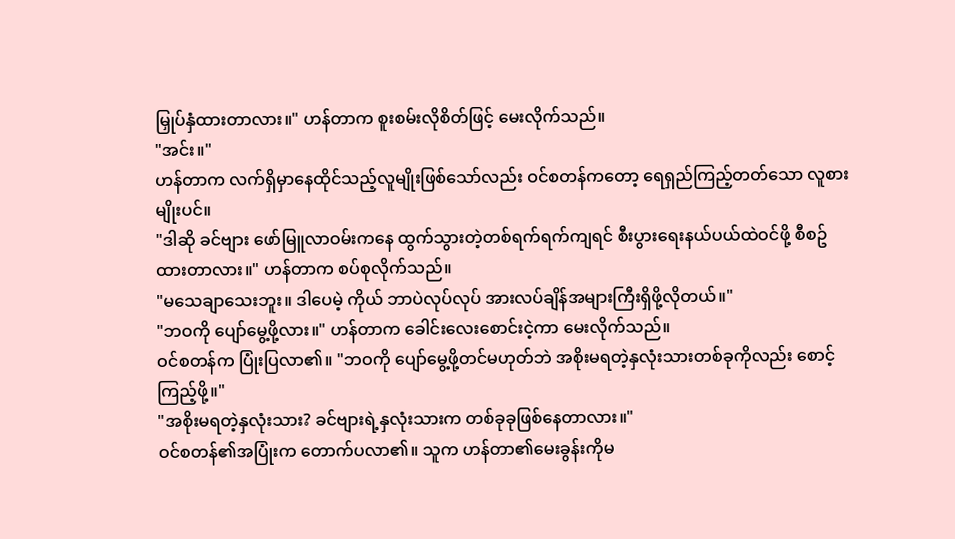မြှုပ်နှံထားတာလား။" ဟန်တာက စူးစမ်းလိုစိတ်ဖြင့် မေးလိုက်သည်။
"အင်း။"
ဟန်တာက လက်ရှိမှာနေထိုင်သည့်လူမျိုးဖြစ်သော်လည်း ဝင်စတန်ကတော့ ရေရှည်ကြည့်တတ်သော လူစားမျိုးပင်။
"ဒါဆို ခင်ဗျား ဖော်မြူလာဝမ်းကနေ ထွက်သွားတဲ့တစ်ရက်ရက်ကျရင် စီးပွားရေးနယ်ပယ်ထဲဝင်ဖို့ စီစဥ်ထားတာလား။" ဟန်တာက စပ်စုလိုက်သည်။
"မသေချာသေးဘူး။ ဒါပေမဲ့ ကိုယ် ဘာပဲလုပ်လုပ် အားလပ်ချိန်အများကြီးရှိဖို့လိုတယ်။"
"ဘဝကို ပျော်မွေ့ဖို့လား။" ဟန်တာက ခေါင်းလေးစောင်းငဲ့ကာ မေးလိုက်သည်။
ဝင်စတန်က ပြုံးပြလာ၏။ "ဘဝကို ပျော်မွေ့ဖို့တင်မဟုတ်ဘဲ အစိုးမရတဲ့နှလုံးသားတစ်ခုကိုလည်း စောင့်ကြည့်ဖို့။"
"အစိုးမရတဲ့နှလုံးသား? ခင်ဗျားရဲ့နှလုံးသားက တစ်ခုခုဖြစ်နေတာလား။"
ဝင်စတန်၏အပြုံးက တောက်ပလာ၏။ သူက ဟန်တာ၏မေးခွန်းကိုမ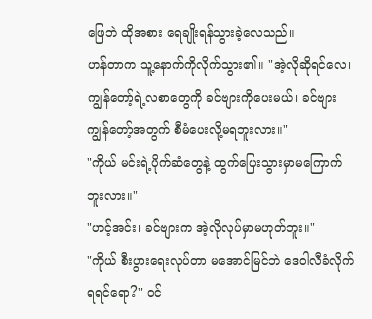ဖြေဘဲ ထိုအစား ရေချိုးရန်သွားခဲ့လေသည်။
ဟန်တာက သူ့နောက်ကိုလိုက်သွား၏။ "အဲ့လိုဆိုရင်လေ၊ ကျွန်တော့်ရဲ့လစာတွေကို ခင်ဗျားကိုပေးမယ်၊ ခင်ဗျား ကျွန်တော့်အတွက် စီမံပေးလို့မရဘူးလား။"
"ကိုယ် မင်းရဲ့ပိုက်ဆံတွေနဲ့ ထွက်ပြေးသွားမှာမကြောက်ဘူးလား။"
"ဟင့်အင်း၊ ခင်ဗျားက အဲ့လိုလုပ်မှာမဟုတ်ဘူး။"
"ကိုယ် စီးပွားရေးလုပ်တာ မအောင်မြင်ဘဲ ဒေဝါလီခံလိုက်ရရင်ရော?" ဝင်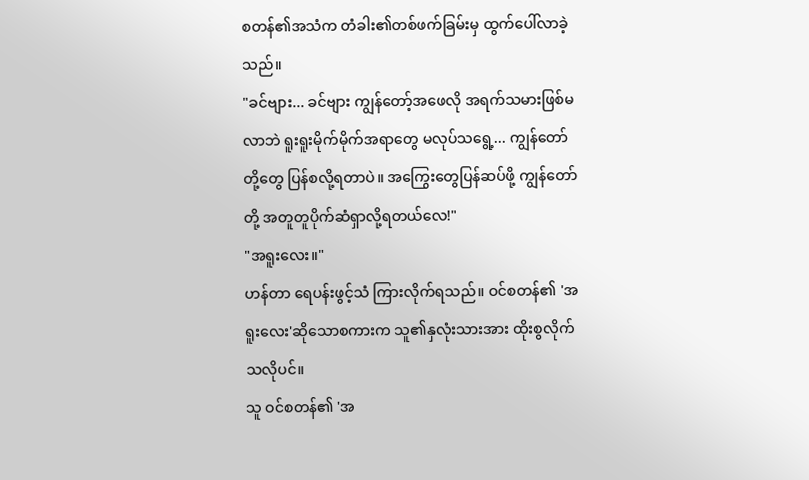စတန်၏အသံက တံခါး၏တစ်ဖက်ခြမ်းမှ ထွက်ပေါ်လာခဲ့သည်။
"ခင်ဗျား... ခင်ဗျား ကျွန်တော့်အဖေလို အရက်သမားဖြစ်မလာဘဲ ရူးရူးမိုက်မိုက်အရာတွေ မလုပ်သရွေ့... ကျွန်တော်တို့တွေ ပြန်စလို့ရတာပဲ။ အကြွေးတွေပြန်ဆပ်ဖို့ ကျွန်တော်တို့ အတူတူပိုက်ဆံရှာလို့ရတယ်လေ!"
"အရူးလေး။"
ဟန်တာ ရေပန်းဖွင့်သံ ကြားလိုက်ရသည်။ ဝင်စတန်၏ 'အရူးလေး'ဆိုသောစကားက သူ၏နှလုံးသားအား ထိုးစွလိုက်သလိုပင်။
သူ ဝင်စတန်၏ 'အ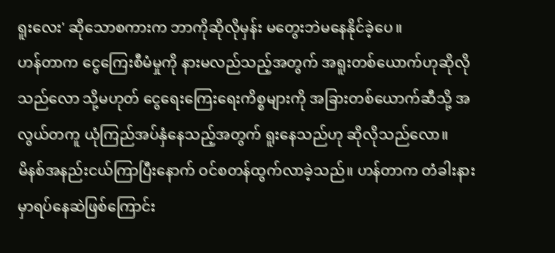ရူးလေး' ဆိုသောစကားက ဘာကိုဆိုလိုမှန်း မတွေးဘဲမနေနိုင်ခဲ့ပေ။
ဟန်တာက ငွေကြေးစီမံမှုကို နားမလည်သည့်အတွက် အရူးတစ်ယောက်ဟုဆိုလိုသည်လော သို့မဟုတ် ငွေရေးကြေးရေးကိစ္စများကို အခြားတစ်ယောက်ဆီသို့ အလွယ်တကူ ယုံကြည်အပ်နှံနေသည့်အတွက် ရူးနေသည်ဟု ဆိုလိုသည်လော။
မိနစ်အနည်းငယ်ကြာပြီးနောက် ဝင်စတန်ထွက်လာခဲ့သည်။ ဟန်တာက တံခါးနားမှာရပ်နေဆဲဖြစ်ကြောင်း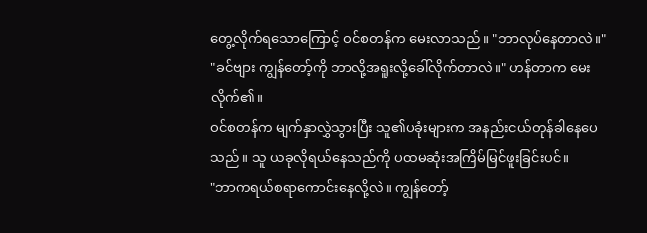တွေ့လိုက်ရသောကြောင့် ဝင်စတန်က မေးလာသည်။ "ဘာလုပ်နေတာလဲ။"
"ခင်ဗျား ကျွန်တော့်ကို ဘာလို့အရူးလို့ခေါ်လိုက်တာလဲ။" ဟန်တာက မေးလိုက်၏။
ဝင်စတန်က မျက်နှာလွှဲသွားပြီး သူ၏ပခုံးများက အနည်းငယ်တုန်ခါနေပေသည်။ သူ ယခုလိုရယ်နေသည်ကို ပထမဆုံးအကြိမ်မြင်ဖူးခြင်းပင်။
"ဘာကရယ်စရာကောင်းနေလို့လဲ။ ကျွန်တော့်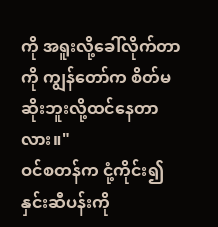ကို အရူးလို့ခေါ်လိုက်တာကို ကျွန်တော်က စိတ်မဆိုးဘူးလို့ထင်နေတာလား။"
ဝင်စတန်က ငုံ့ကိုင်း၍ နှင်းဆီပန်းကို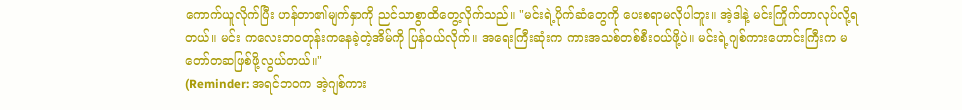ကောက်ယူလိုက်ပြီး ဟန်တာ၏မျက်နှာကို ညင်သာစွာထိတွေ့လိုက်သည်။ "မင်းရဲ့ပိုက်ဆံတွေကို ပေးစရာမလိုပါဘူး။ အဲ့ဒါနဲ့ မင်းကြိုက်တာလုပ်လို့ရတယ်။ မင်း ကလေးဘဝတုန်းကနေခဲ့တဲ့အိမ်ကို ပြန်ဝယ်လိုက်။ အရေးကြီးဆုံးက ကားအသစ်တစ်စီးဝယ်ဖို့ပဲ။ မင်းရဲ့ဂျစ်ကားဟောင်းကြီးက မတော်တဆဖြစ်ဖို့လွယ်တယ်။"
(Reminder: အရင်ဘဝက အဲ့ဂျစ်ကား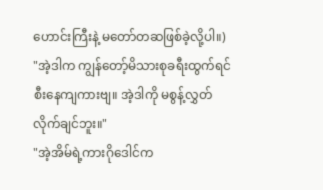ဟောင်းကြီးနဲ့ မတော်တဆဖြစ်ခဲ့လို့ပါ။)
"အဲ့ဒါက ကျွန်တော့်မိသားစုခရီးထွက်ရင် စီးနေကျကားဗျ။ အဲ့ဒါကို မစွန့်လွှတ်လိုက်ချင်ဘူး။"
"အဲ့အိမ်ရဲ့ကားဂိုဒေါင်က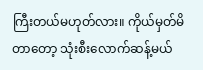ကြီးတယ်မဟုတ်လား။ ကိုယ်မှတ်မိတာတော့ သုံးစီးလောက်ဆန့်မယ်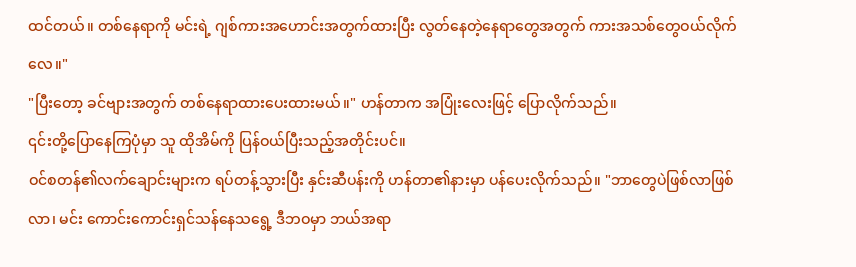ထင်တယ်။ တစ်နေရာကို မင်းရဲ့ ဂျစ်ကားအဟောင်းအတွက်ထားပြီး လွတ်နေတဲ့နေရာတွေအတွက် ကားအသစ်တွေဝယ်လိုက်လေ။"
"ပြီးတော့ ခင်ဗျားအတွက် တစ်နေရာထားပေးထားမယ်။" ဟန်တာက အပြုံးလေးဖြင့် ပြောလိုက်သည်။
၎င်းတို့ပြောနေကြပုံမှာ သူ ထိုအိမ်ကို ပြန်ဝယ်ပြီးသည့်အတိုင်းပင်။
ဝင်စတန်၏လက်ချောင်းများက ရပ်တန့်သွားပြီး နှင်းဆီပန်းကို ဟန်တာ၏နားမှာ ပန်ပေးလိုက်သည်။ "ဘာတွေပဲဖြစ်လာဖြစ်လာ၊ မင်း ကောင်းကောင်းရှင်သန်နေသရွေ့ ဒီဘဝမှာ ဘယ်အရာ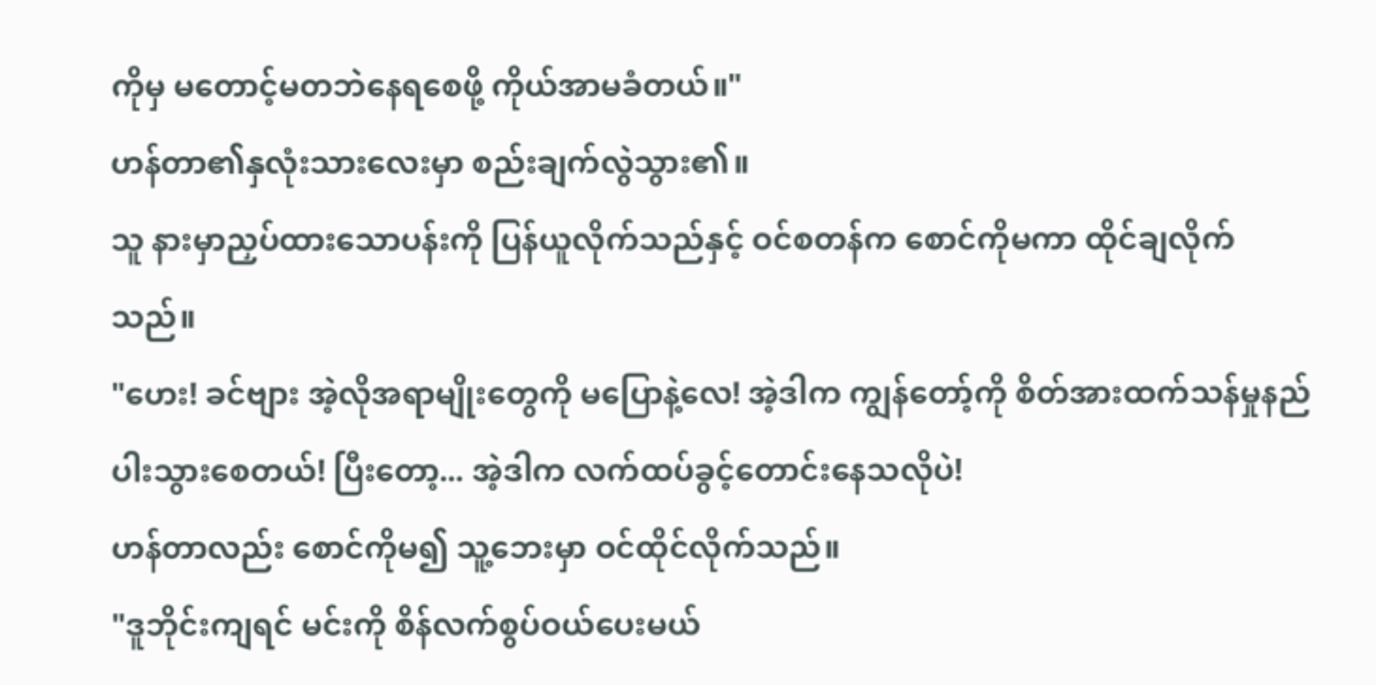ကိုမှ မတောင့်မတဘဲနေရစေဖို့ ကိုယ်အာမခံတယ်။"
ဟန်တာ၏နှလုံးသားလေးမှာ စည်းချက်လွဲသွား၏။
သူ နားမှာညှပ်ထားသောပန်းကို ပြန်ယူလိုက်သည်နှင့် ဝင်စတန်က စောင်ကိုမကာ ထိုင်ချလိုက်သည်။
"ဟေး! ခင်ဗျား အဲ့လိုအရာမျိုးတွေကို မပြောနဲ့လေ! အဲ့ဒါက ကျွန်တော့်ကို စိတ်အားထက်သန်မှုနည်ပါးသွားစေတယ်! ပြီးတော့... အဲ့ဒါက လက်ထပ်ခွင့်တောင်းနေသလိုပဲ!
ဟန်တာလည်း စောင်ကိုမ၍ သူ့ဘေးမှာ ဝင်ထိုင်လိုက်သည်။
"ဒူဘိုင်းကျရင် မင်းကို စိန်လက်စွပ်ဝယ်ပေးမယ်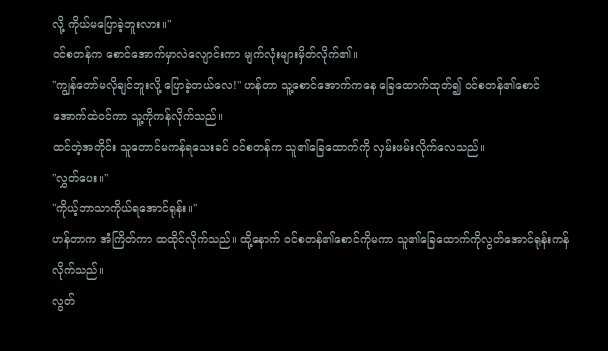လို့ ကိုယ်မပြောခဲ့ဘူးလား။"
ဝင်စတန်က စောင်အောက်မှာလဲလျောင်းကာ မျက်လုံးများမှိတ်လိုက်၏။
"ကျွန်တော်မလိုချင်ဘူးလို့ ပြောခဲ့တယ်လေ!" ဟန်တာ သူ့စောင်အောက်ကနေ ခြေထောက်ထုတ်၍ ဝင်စတန်၏စောင်အောက်ထဲဝင်ကာ သူ့ကိုကန်လိုက်သည်။
ထင်တဲ့အတိုင်း သူတောင်မကန်ရသေးခင် ဝင်စတန်က သူ၏ခြေထောက်ကို လှမ်းဖမ်းလိုက်လေသည်။
"လွှတ်ပေး။"
"ကိုယ့်ဘာသာကိုယ်ရအောင်ရုန်း။"
ဟန်တာက အံကြိတ်ကာ ထထိုင်လိုက်သည်။ ထို့နောက် ဝင်စတန်၏စောင်ကိုမကာ သူ၏ခြေထောက်ကိုလွတ်အောင်ရုန်းကန်လိုက်သည်။
လွတ်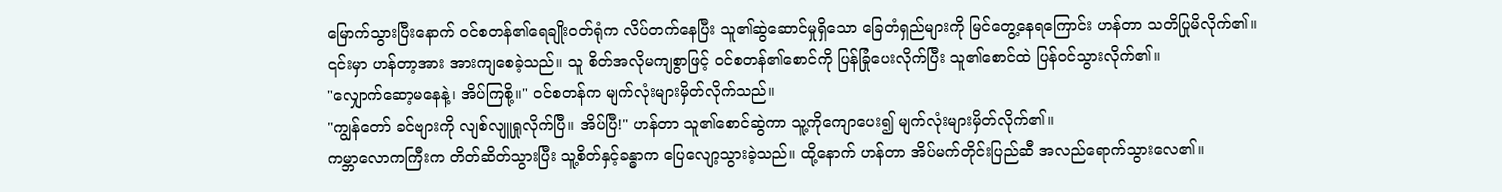မြောက်သွားပြီးနောက် ဝင်စတန်၏ရေချိုးဝတ်ရုံက လိပ်တက်နေပြီး သူ၏ဆွဲဆောင်မှုရှိသော ခြေတံရှည်များကို မြင်တွေ့နေရကြောင်း ဟန်တာ သတိပြုမိလိုက်၏။
၎င်းမှာ ဟန်တာ့အား အားကျစေခဲ့သည်။ သူ စိတ်အလိုမကျစွာဖြင့် ဝင်စတန်၏စောင်ကို ပြန်ခြုံပေးလိုက်ပြီး သူ၏စောင်ထဲ ပြန်ဝင်သွားလိုက်၏။
"လျှောက်ဆော့မနေနဲ့၊ အိပ်ကြစို့။" ဝင်စတန်က မျက်လုံးများမှိတ်လိုက်သည်။
"ကျွန်တော် ခင်ဗျားကို လျစ်လျူရှုလိုက်ပြီ။ အိပ်ပြီ!" ဟန်တာ သူ၏စောင်ဆွဲကာ သူ့ကိုကျောပေး၍ မျက်လုံးများမှိတ်လိုက်၏။
ကမ္ဘာလောကကြီးက တိတ်ဆိတ်သွားပြီး သူ့စိတ်နှင့်ခန္ဓာက ပြေလျော့သွားခဲ့သည်။ ထို့နောက် ဟန်တာ အိပ်မက်တိုင်းပြည်ဆီ အလည်ရောက်သွားလေ၏။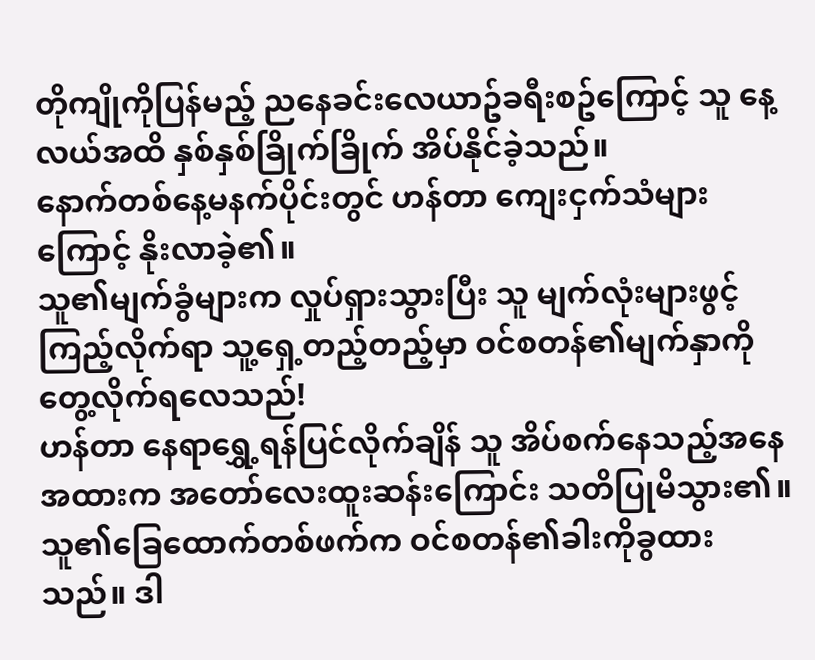တိုကျိုကိုပြန်မည့် ညနေခင်းလေယာဥ်ခရီးစဥ်ကြောင့် သူ နေ့လယ်အထိ နှစ်နှစ်ခြိုက်ခြိုက် အိပ်နိုင်ခဲ့သည်။
နောက်တစ်နေ့မနက်ပိုင်းတွင် ဟန်တာ ကျေးငှက်သံများကြောင့် နိုးလာခဲ့၏။
သူ၏မျက်ခွံများက လှုပ်ရှားသွားပြီး သူ မျက်လုံးများဖွင့်ကြည့်လိုက်ရာ သူ့ရှေ့တည့်တည့်မှာ ဝင်စတန်၏မျက်နှာကို တွေ့လိုက်ရလေသည်!
ဟန်တာ နေရာရွှေ့ရန်ပြင်လိုက်ချိန် သူ အိပ်စက်နေသည့်အနေအထားက အတော်လေးထူးဆန်းကြောင်း သတိပြုမိသွား၏။
သူ၏ခြေထောက်တစ်ဖက်က ဝင်စတန်၏ခါးကိုခွထားသည်။ ဒါ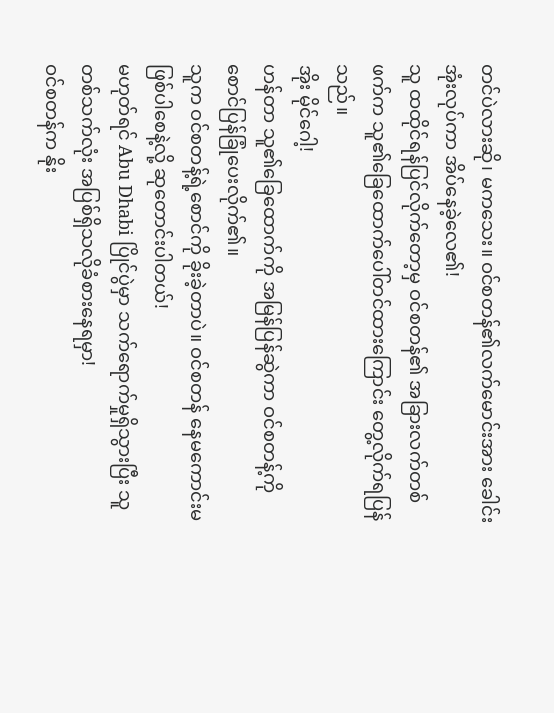တင်ပဲလားဆို၊ မကသေး။ ဝင်စတန်၏လက်မောင်းအား ခေါင်းအုံးလုပ်ကာ အိပ်နေခဲ့လေ၏!
သူ ထထိုင်ရန်ပြင်လိုက်တော့မှ ဝင်စတန်၏ အခြားလက်တစ်ဖက်က သူ၏ခြေထောက်ပေါ်တင်ထားကြောင်း တွေ့လိုက်ရပြန်သည်။
အိုး မိုင်ဂေါ့!
ဟန်တာ သူ၏ခြေထောက်ကို အမြန်ပြန်ဆွဲကာ ဝင်စတန့်ကို စောင်ပြန်ခြုံပေးလိုက်၏။
သူက ဝင်စတန့်ရဲ့စောင်ကို ခိုးခဲ့တာပဲ။ ဝင်စတန် နေမကောင်းမဖြစ်ပါစေနဲ့လို့ ဆုတောင်းပါတယ်!
မဟုတ်ရင် Abu Dhabi ပြိုင်ပွဲမှာ သက်ရောက်မှုရှိသွားပြီး သူ တစ်သက်လုံး အပြစ်ရှိသလိုခံစားနေရမှာ!
ဝင်စတန်က နိုး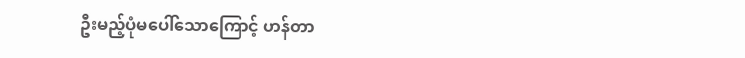ဦးမည့်ပုံမပေါ်သောကြောင့် ဟန်တာ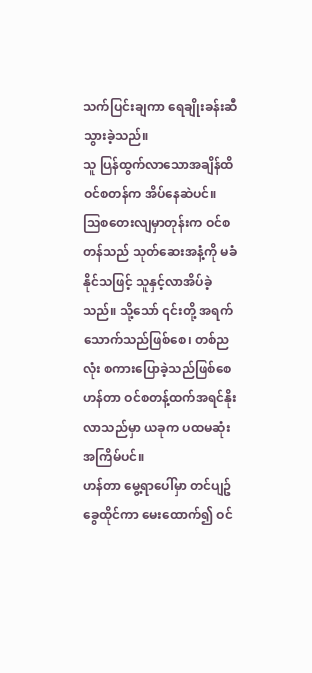သက်ပြင်းချကာ ရေချိုးခန်းဆီသွားခဲ့သည်။
သူ ပြန်ထွက်လာသောအချိန်ထိ ဝင်စတန်က အိပ်နေဆဲပင်။
သြစတေးလျမှာတုန်းက ဝင်စတန်သည် သုတ်ဆေးအနံ့ကို မခံနိုင်သဖြင့် သူနှင့်လာအိပ်ခဲ့သည်။ သို့သော် ၎င်းတို့ အရက်သောက်သည်ဖြစ်စေ၊ တစ်ညလုံး စကားပြောခဲ့သည်ဖြစ်စေ ဟန်တာ ဝင်စတန့်ထက်အရင်နိုးလာသည်မှာ ယခုက ပထမဆုံးအကြိမ်ပင်။
ဟန်တာ မွေ့ရာပေါ်မှာ တင်ပျဥ်ခွေထိုင်ကာ မေးထောက်၍ ဝင်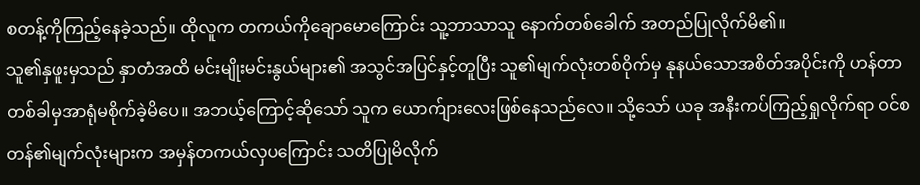စတန့်ကိုကြည့်နေခဲ့သည်။ ထိုလူက တကယ်ကိုချောမောကြောင်း သူ့ဘာသာသူ နောက်တစ်ခေါက် အတည်ပြုလိုက်မိ၏။
သူ၏နှဖူးမှသည် နှာတံအထိ မင်းမျိုးမင်းနွယ်များ၏ အသွင်အပြင်နှင့်တူပြီး သူ၏မျက်လုံးတစ်ဝိုက်မှ နုနယ်သောအစိတ်အပိုင်းကို ဟန်တာ တစ်ခါမှအာရုံမစိုက်ခဲ့မိပေ။ အဘယ့်ကြောင့်ဆိုသော် သူက ယောက်ျားလေးဖြစ်နေသည်လေ။ သို့သော် ယခု အနီးကပ်ကြည့်ရှုလိုက်ရာ ဝင်စတန်၏မျက်လုံးများက အမှန်တကယ်လှပကြောင်း သတိပြုမိလိုက်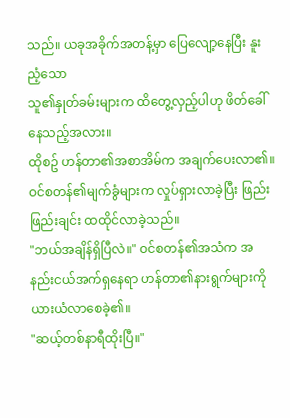သည်။ ယခုအခိုက်အတန့်မှာ ပြေလျော့နေပြီး နူးညံ့သော
သူ၏နှုတ်ခမ်းများက ထိတွေ့လှည့်ပါဟု ဖိတ်ခေါ်နေသည့်အလား။
ထိုစဥ် ဟန်တာ၏အစာအိမ်က အချက်ပေးလာ၏။
ဝင်စတန်၏မျက်ခွံများက လှုပ်ရှားလာခဲ့ပြီး ဖြည်းဖြည်းချင်း ထထိုင်လာခဲ့သည်။
"ဘယ်အချိန်ရှိပြီလဲ။" ဝင်စတန်၏အသံက အနည်းငယ်အက်ရှနေရာ ဟန်တာ၏နားရွက်များကို ယားယံလာစေခဲ့၏။
"ဆယ့်တစ်နာရီထိုးပြီ။"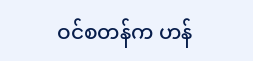ဝင်စတန်က ဟန်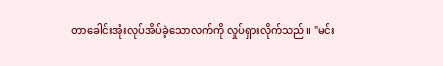တာခေါင်းအုံးလုပ်အိပ်ခဲ့သောလက်ကို လှုပ်ရှားလိုက်သည်။ "မင်း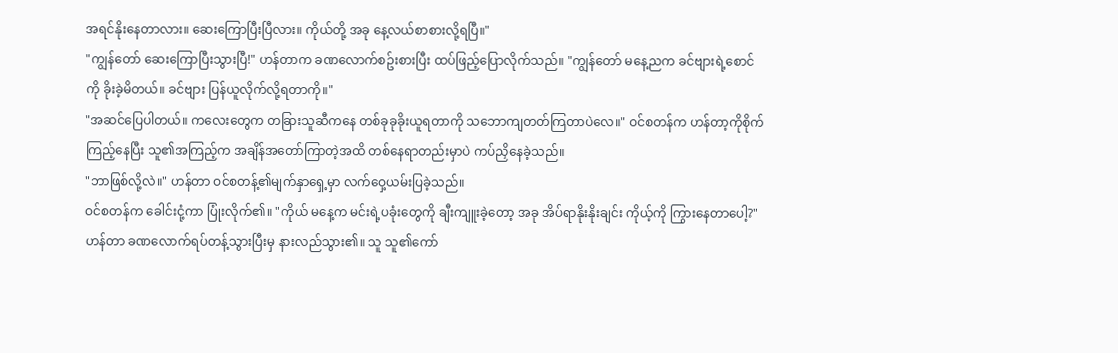အရင်နိုးနေတာလား။ ဆေးကြောပြီးပြီလား။ ကိုယ်တို့ အခု နေ့လယ်စာစားလို့ရပြီ။"
"ကျွန်တော် ဆေးကြောပြီးသွားပြီ!" ဟန်တာက ခဏလောက်စဥ်းစားပြီး ထပ်ဖြည့်ပြောလိုက်သည်။ "ကျွန်တော် မနေ့ညက ခင်ဗျားရဲ့စောင်ကို ခိုးခဲ့မိတယ်။ ခင်ဗျား ပြန်ယူလိုက်လို့ရတာကို။"
"အဆင်ပြေပါတယ်။ ကလေးတွေက တခြားသူဆီကနေ တစ်ခုခုခိုးယူရတာကို သဘောကျတတ်ကြတာပဲလေ။" ဝင်စတန်က ဟန်တာ့ကိုစိုက်ကြည့်နေပြီး သူ၏အကြည့်က အချိန်အတော်ကြာတဲ့အထိ တစ်နေရာတည်းမှာပဲ ကပ်ညှိနေခဲ့သည်။
"ဘာဖြစ်လို့လဲ။" ဟန်တာ ဝင်စတန့်၏မျက်နှာရှေ့မှာ လက်ဝှေ့ယမ်းပြခဲ့သည်။
ဝင်စတန်က ခေါင်းငုံ့ကာ ပြုံးလိုက်၏။ "ကိုယ် မနေ့က မင်းရဲ့ပခုံးတွေကို ချီးကျူးခဲ့တော့ အခု အိပ်ရာနိုးနိုးချင်း ကိုယ့်ကို ကြွားနေတာပေါ့?"
ဟန်တာ ခဏလောက်ရပ်တန့်သွားပြီးမှ နားလည်သွား၏။ သူ သူ၏ကော်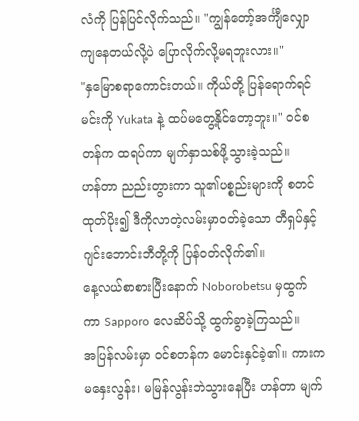လံကို ပြန်ပြင်လိုက်သည်။ "ကျွန်တော့်အင်္ကျီလျှောကျနေတယ်လို့ပဲ ပြောလိုက်လို့မရဘူးလား။"
"နှမြောစရာကောင်းတယ်။ ကိုယ်တို့ ပြန်ရောက်ရင် မင်းကို Yukata နဲ့ ထပ်မတွေ့နိုင်တော့ဘူး။" ဝင်စတန်က ထရပ်ကာ မျက်နှာသစ်ဖို့သွားခဲ့သည်။
ဟန်တာ ညည်းတွားကာ သူ၏ပစ္စည်းများကို စတင်ထုတ်ပိုး၍ ဒီကိုလာတဲ့လမ်းမှာဝတ်ခဲ့သော တီရှပ်နှင့် ဂျင်းဘောင်းဘီတို့ကို ပြန်ဝတ်လိုက်၏။
နေ့လယ်စာစားပြီးနောက် Noborobetsu မှထွက်ကာ Sapporo လေဆိပ်သို့ ထွက်ခွာခဲ့ကြသည်။
အပြန်လမ်းမှာ ဝင်စတန်က မောင်းနှင်ခဲ့၏။ ကားက မနှေးလွန်း၊ မမြန်လွန်းဘဲသွားနေပြီး ဟန်တာ မျက်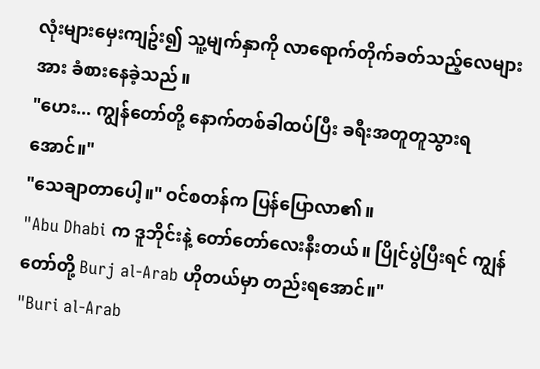လုံးများမှေးကျဥ်း၍ သူ့မျက်နှာကို လာရောက်တိုက်ခတ်သည့်လေများအား ခံစားနေခဲ့သည်။
"ဟေး... ကျွန်တော်တို့ နောက်တစ်ခါထပ်ပြီး ခရီးအတူတူသွားရအောင်။"
"သေချာတာပေါ့။" ဝင်စတန်က ပြန်ပြောလာ၏။
"Abu Dhabi က ဒူဘိုင်းနဲ့ တော်တော်လေးနီးတယ်။ ပြိုင်ပွဲပြီးရင် ကျွန်တော်တို့ Burj al-Arab ဟိုတယ်မှာ တည်းရအောင်။"
"Buri al-Arab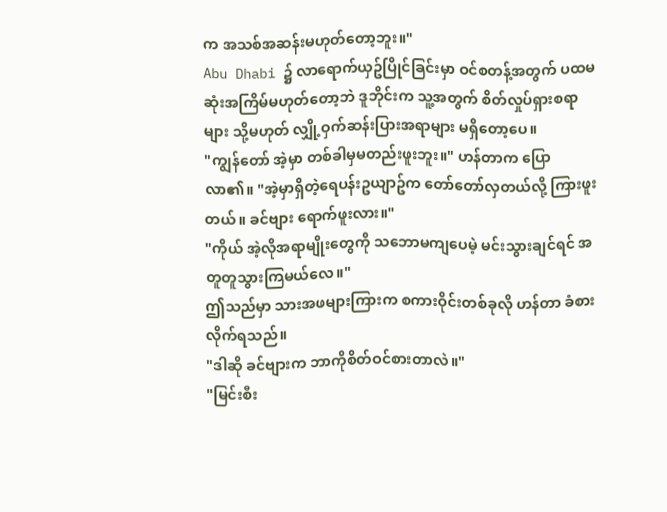က အသစ်အဆန်းမဟုတ်တော့ဘူး။"
Abu Dhabi ၌ လာရောက်ယှဥ်ပြိုင်ခြင်းမှာ ဝင်စတန့်အတွက် ပထမဆုံးအကြိမ်မဟုတ်တော့ဘဲ ဒူဘိုင်းက သူ့အတွက် စိတ်လှုပ်ရှားစရာများ သို့မဟုတ် လျှို့ဝှက်ဆန်းပြားအရာများ မရှိတော့ပေ။
"ကျွန်တော် အဲ့မှာ တစ်ခါမှမတည်းဖူးဘူး။" ဟန်တာက ပြောလာ၏။ "အဲ့မှာရှိတဲ့ရေပန်းဥယျာဥ်က တော်တော်လှတယ်လို့ ကြားဖူးတယ်။ ခင်ဗျား ရောက်ဖူးလား။"
"ကိုယ် အဲ့လိုအရာမျိုးတွေကို သဘောမကျပေမဲ့ မင်းသွားချင်ရင် အတူတူသွားကြမယ်လေ။"
ဤသည်မှာ သားအဖများကြားက စကားဝိုင်းတစ်ခုလို ဟန်တာ ခံစားလိုက်ရသည်။
"ဒါဆို ခင်ဗျားက ဘာကိုစိတ်ဝင်စားတာလဲ။"
"မြင်းစီး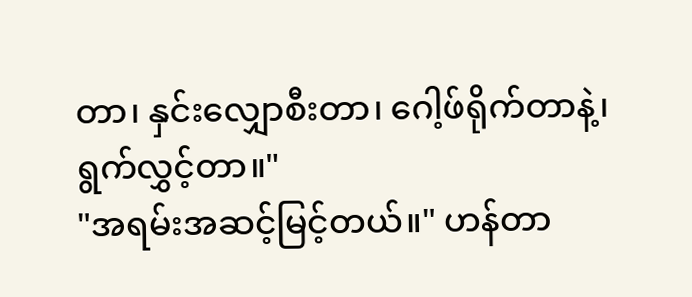တာ၊ နှင်းလျှောစီးတာ၊ ဂေါ့ဖ်ရိုက်တာနဲ့၊ ရွက်လွှင့်တာ။"
"အရမ်းအဆင့်မြင့်တယ်။" ဟန်တာ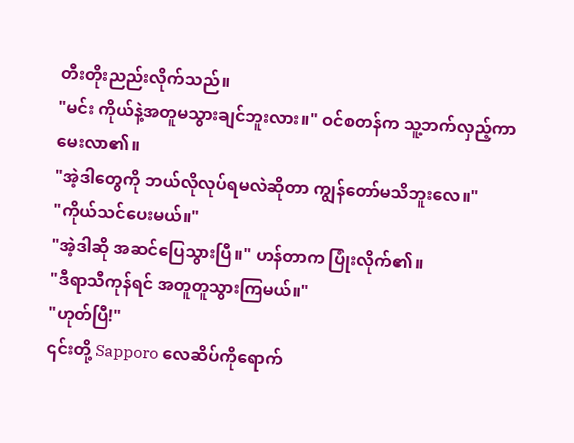တီးတိုးညည်းလိုက်သည်။
"မင်း ကိုယ်နဲ့အတူမသွားချင်ဘူးလား။" ဝင်စတန်က သူ့ဘက်လှည့်ကာ မေးလာ၏။
"အဲ့ဒါတွေကို ဘယ်လိုလုပ်ရမလဲဆိုတာ ကျွန်တော်မသိဘူးလေ။"
"ကိုယ်သင်ပေးမယ်။"
"အဲ့ဒါဆို အဆင်ပြေသွားပြီ။" ဟန်တာက ပြုံးလိုက်၏။
"ဒီရာသီကုန်ရင် အတူတူသွားကြမယ်။"
"ဟုတ်ပြီ!"
၎င်းတို့ Sapporo လေဆိပ်ကိုရောက်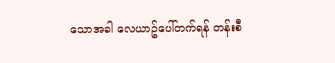သောအခါ လေယာဥ်ပေါ်တက်ရန် တန်းစီ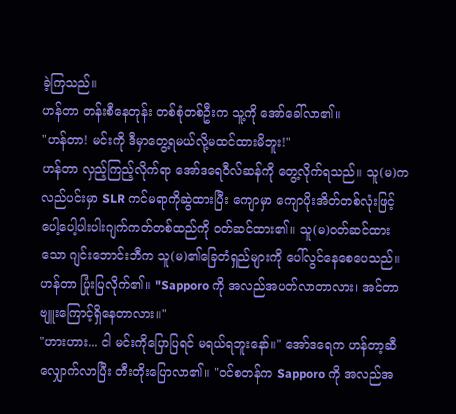ခဲ့ကြသည်။
ဟန်တာ တန်းစီနေတုန်း တစ်စုံတစ်ဦးက သူ့ကို အော်ခေါ်လာ၏။
"ဟန်တာ! မင်းကို ဒီမှာတွေ့ရမယ်လို့မထင်ထားမိဘူး!"
ဟန်တာ လှည့်ကြည့်လိုက်ရာ အော်ဒရေဝီလ်ဆန်ကို တွေ့လိုက်ရသည်။ သူ(မ)က လည်ပင်းမှာ SLR ကင်မရာကိုဆွဲထားပြီး ကျောမှာ ကျောပိုးအိတ်တစ်လုံးဖြင့် ပေါ့ပေါ့ပါးပါးဂျက်ကတ်တစ်ထည်ကို ဝတ်ဆင်ထား၏။ သူ(မ)ဝတ်ဆင်ထားသော ဂျင်းဘောင်းဘီက သူ(မ)၏ခြေတံရှည်များကို ပေါ်လွင်နေစေပေသည်။
ဟန်တာ ပြုံးပြလိုက်၏။ "Sapporo ကို အလည်အပတ်လာတာလား၊ အင်တာဗျူးကြောင့်ရှိနေတာလား။"
"ဟားဟား... ငါ မင်းကိုပြောပြရင် မရယ်ရဘူးနော်။" အော်ဒရေက ဟန်တာ့ဆီလျှောက်လာပြီး တီးတိုးပြောလာ၏။ "ဝင်စတန်က Sapporo ကို အလည်အ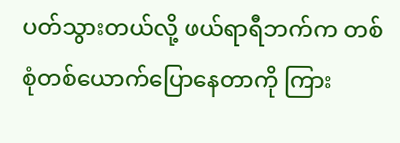ပတ်သွားတယ်လို့ ဖယ်ရာရီဘက်က တစ်စုံတစ်ယောက်ပြောနေတာကို ကြား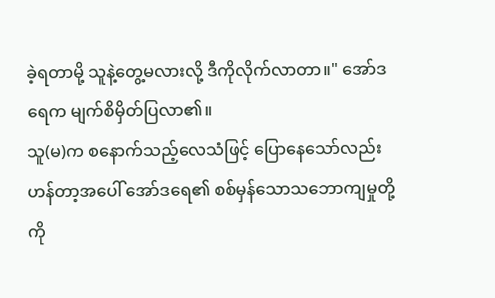ခဲ့ရတာမို့ သူနဲ့တွေ့မလားလို့ ဒီကိုလိုက်လာတာ။" အော်ဒရေက မျက်စိမှိတ်ပြလာ၏။
သူ(မ)က စနောက်သည့်လေသံဖြင့် ပြောနေသော်လည်း ဟန်တာ့အပေါ် အော်ဒရေ၏ စစ်မှန်သောသဘောကျမှုတို့ကို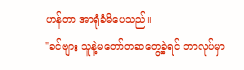ဟန်တာ အာရုံခံမိပေသည်။
"ခင်ဗျား သူနဲ့မတော်တဆတွေ့ခဲ့ရင် ဘာလုပ်မှာ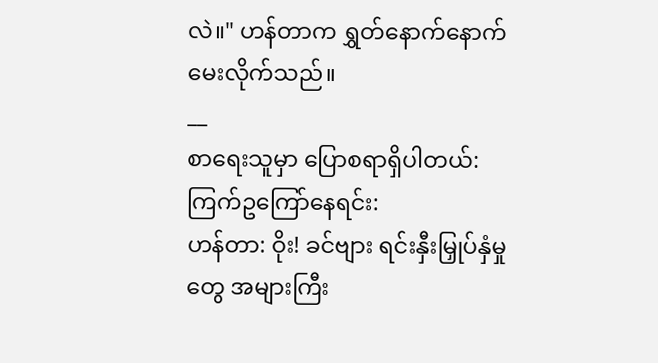လဲ။" ဟန်တာက ရွှတ်နောက်နောက်မေးလိုက်သည်။
__
စာရေးသူမှာ ပြောစရာရှိပါတယ်:
ကြက်ဥကြော်နေရင်း:
ဟန်တာ: ဝိုး! ခင်ဗျား ရင်းနှီးမြှုပ်နှံမှုတွေ အများကြီး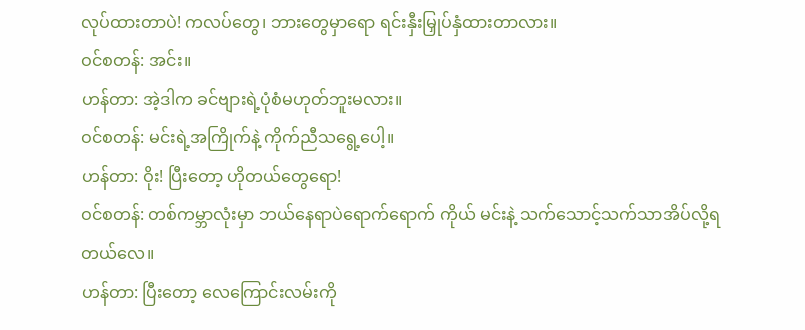လုပ်ထားတာပဲ! ကလပ်တွေ၊ ဘားတွေမှာရော ရင်းနှီးမြှုပ်နှံထားတာလား။
ဝင်စတန်: အင်း။
ဟန်တာ: အဲ့ဒါက ခင်ဗျားရဲ့ပုံစံမဟုတ်ဘူးမလား။
ဝင်စတန်: မင်းရဲ့အကြိုက်နဲ့ ကိုက်ညီသရွေ့ပေါ့။
ဟန်တာ: ဝိုး! ပြီးတော့ ဟိုတယ်တွေရော!
ဝင်စတန်: တစ်ကမ္ဘာလုံးမှာ ဘယ်နေရာပဲရောက်ရောက် ကိုယ် မင်းနဲ့ သက်သောင့်သက်သာအိပ်လို့ရတယ်လေ။
ဟန်တာ: ပြီးတော့ လေကြောင်းလမ်းကို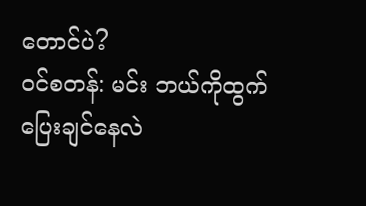တောင်ပဲ?
ဝင်စတန်: မင်း ဘယ်ကိုထွက်ပြေးချင်နေလဲ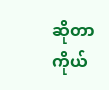ဆိုတာ ကိုယ်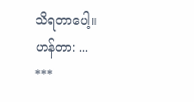သိရတာပေါ့။
ဟန်တာ: ...
***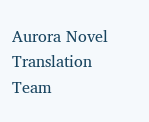Aurora Novel Translation Team